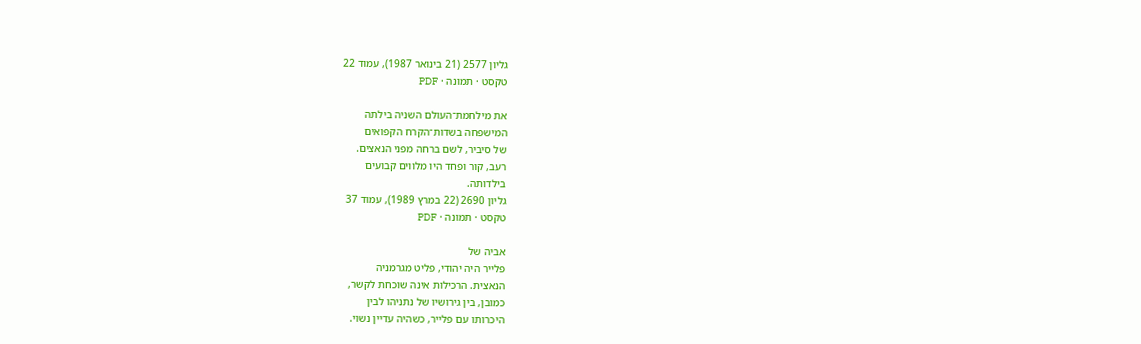גליון 2577 (21 בינואר 1987), עמוד 22
טקסט · תמונה · PDF

את מילחמת־העולם השניה בילתה
המישפחה בשדות־הקרח הקפואים
של סיביר, לשם ברחה מפני הנאצים.
רעב, קור ופחד היו מלווים קבועים
בילדותה.
גליון 2690 (22 במרץ 1989), עמוד 37
טקסט · תמונה · PDF

אביה של
פלייר היה יהודי, פליט מגרמניה
הנאצית. הרכילות אינה שוכחת לקשר,
כמובן, בין גירושיו של נתניהו לבין
היכרותו עם פלייר, כשהיה עדיין נשוי.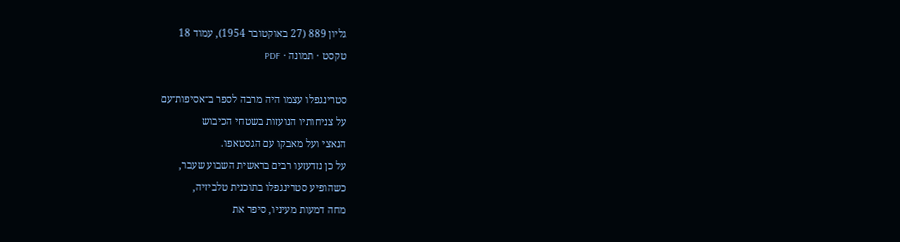גליון 889 (27 באוקטובר 1954), עמוד 18
טקסט · תמונה · PDF

סטרינגפלו עצמו היה מרבה לספר ב־אסיפות־עם
על צניחותיו הנועזות בשטחי הכיבוש
הנאצי ועל מאבקו עם הגסטאפו.
על כן נזדעזעו רבים בראשית השבוע שעבר,
כשהופיע סטרינגפלו בתוכנית טלביזיה,
מחה דמעות מעיניו, סיפר את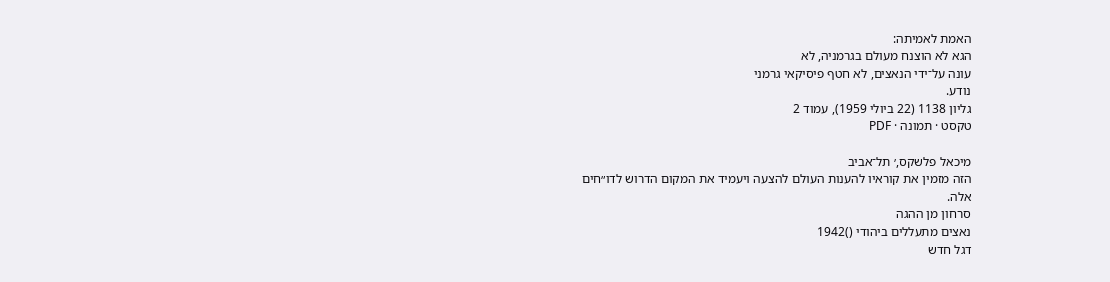האמת לאמיתה:
הגא לא הוצנח מעולם בגרמניה, לא
עונה על־ידי הנאצים, לא חטף פיסיקאי גרמני
נודע.
גליון 1138 (22 ביולי 1959), עמוד 2
טקסט · תמונה · PDF

מיכאל פלשקס,׳ תל־אביב
הזה מזמין את קוראיו להענות העולם להצעה ויעמיד את המקום הדרוש לדו״חים
אלה.
סרחון מן ההגה
נאצים מתעללים ביהודי ()1942
דגל חדש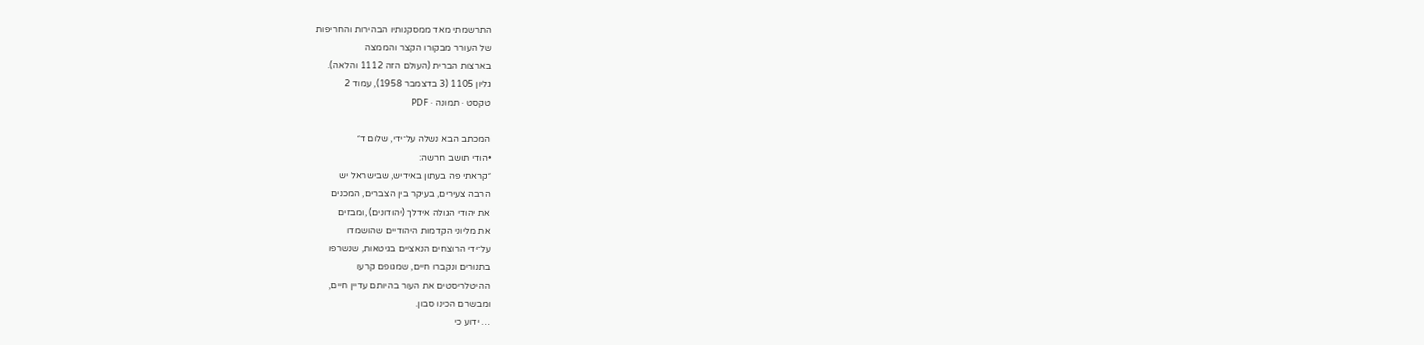התרשמתי מאד ממסקנותיו הבהירות והחריפות
של העורר מבקורו הקצר והממצה
בארצות הברית (העולם הזה 1112 והלאה).
גליון 1105 (3 בדצמבר 1958), עמוד 2
טקסט · תמונה · PDF

המכתב הבא נשלה על־ידי, שלום ד״
•הודי תושב חרשה:
״קראתי פה בעתון באידיש, שבישראל יש
הרבה צעירים, בעיקר בין הצברים, המכנים
את יהודי הגולה אידלך (יהודונים) ,ומבזים
את מליוני הקדמות היהודיים שהושמדו
על־ידי הרוצחים הנאציים בגיטאות, שנשרפו
בתנורים ונקברו חיים, שמגופם קרעו
ההיטלריסטים את העור בהיותם עדיין חיים,
ומבשרם הכינו סבון.
… ידוע כי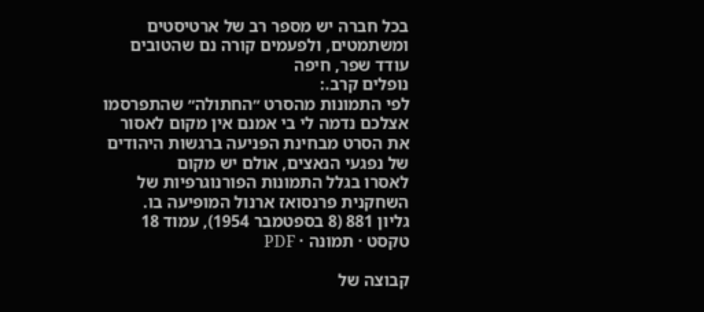בכל חברה יש מספר רב של ארטיסטים
ומשתמטים, ולפעמים קורה נם שהטובים
עודד שפר, חיפה
נופלים קרב.:
לפי התמונות מהסרט ״החתולה״ שהתפרסמו
אצלכם נדמה לי בי אמנם אין מקום לאסור
את הסרט מבחינת הפניעה ברגשות היהודים
של נפגעי הנאצים, אולם יש מקום
לאסרו בגלל התמונות הפורנוגרפיות של
השחקנית פרנסואז ארנול המופיעה בו.
גליון 881 (8 בספטמבר 1954), עמוד 18
טקסט · תמונה · PDF

קבוצה של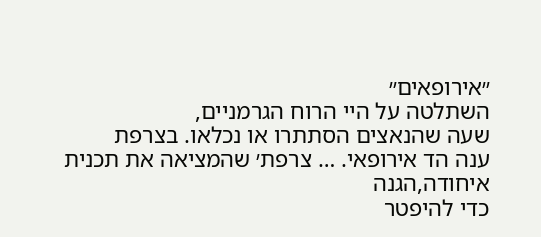״אירופאים״
השתלטה על היי הרוח הגרמניים,
שעה שהנאצים הסתתרו או נכלאו. בצרפת
ענה הד אירופאי. … צרפת׳ שהמציאה את תכנית איחודה,הגנה
כדי להיפטר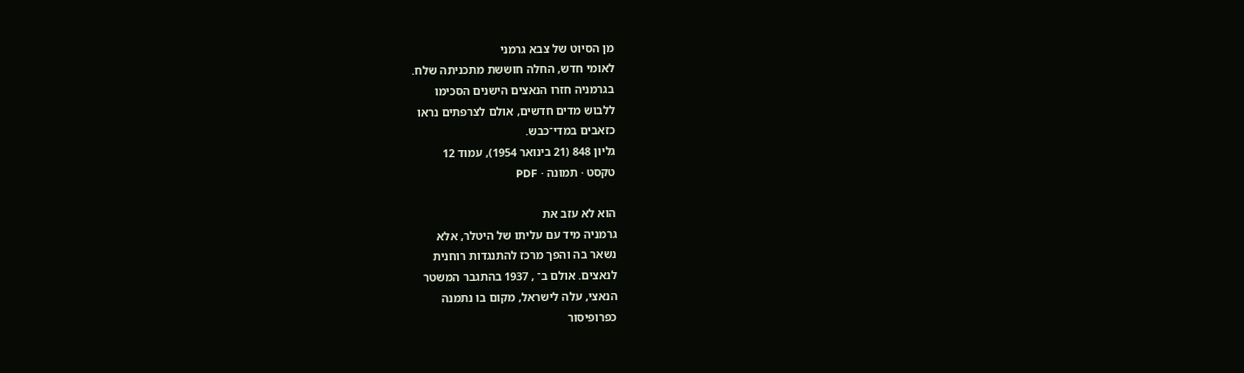מן הסיוט של צבא גרמני
לאומי חדש, החלה חוששת מתכניתה שלח.
בגרמניה חזרו הנאצים הישנים הסכימו
ללבוש מדים חדשים, אולם לצרפתים נראו
כזאבים במדי־כבש.
גליון 848 (21 בינואר 1954), עמוד 12
טקסט · תמונה · PDF

הוא לא עזב את
גרמניה מיד עם עליתו של היטלר, אלא
נשאר בה והפך מרכז להתנגדות רוחנית
לנאצים. אולם ב־ , 1937 בהתגבר המשטר
הנאצי, עלה לישראל, מקום בו נתמנה
כפרופיסור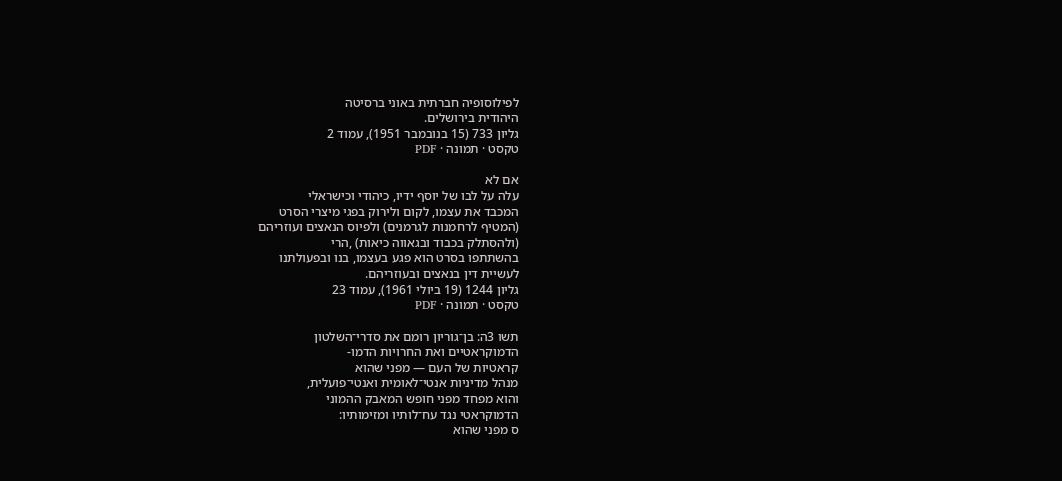לפילוסופיה חברתית באוני ברסיטה
היהודית בירושלים.
גליון 733 (15 בנובמבר 1951), עמוד 2
טקסט · תמונה · PDF

אם לא
עלה על לבו של יוסף ידיו, כיהודי וכישראלי
המכבד את עצמו, לקום ולירוק בפגי מיצרי הסרט
(המטיף לרחמנות לגרמנים) ולפיוס הנאצים ועוזריהם
(ולהסתלק בכבוד ובגאווה כיאות) ,הרי
בהשתתפו בסרט הוא פגע בעצמו, בנו ובפעולתנו
לעשיית דין בנאצים ובעוזריהם.
גליון 1244 (19 ביולי 1961), עמוד 23
טקסט · תמונה · PDF

תשו 3ה: בן־גוריון רומם את סדרי־השלטון
הדמוקראטיים ואת החרויות הדמו-
קראטיות של העם — מפני שהוא
מנהל מדיניות אנטי־לאומית ואנטי־פועלית,
והוא מפחד מפני חופש המאבק ההמוני
הדמוקראטי נגד עח־לותיו ומזימותיו:
ס מפני שהוא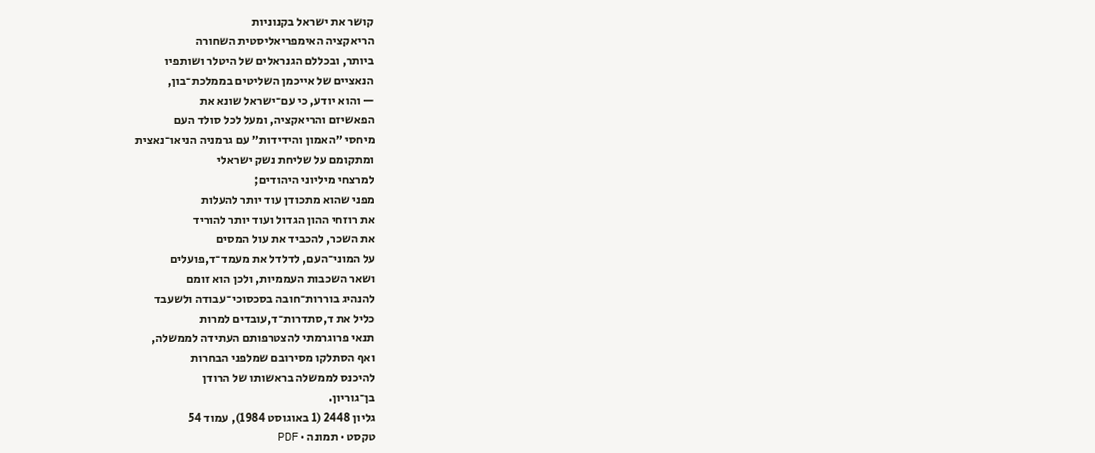קושר את ישראל בקנוניות
הריאקציה האימפריאליסטית השחורה
ביותר, ובכללם הגנראלים של היטלר ושותפיו
הנאציים של אייכמן השליטים בממלכת־בון,
— והוא יודע, כי עם־ישראל שונא את
הפאשיזם והריאקציה, ומעל לכל סולד העם
מיחסי ״האמון והידידות״ עם גרמניה הניאו־נאצית
ומתקומם על שליחת נשק ישראלי
למרצחי מיליוני היהודים;
מפני שהוא מתכודן עוד יותר להעלות
את רוזחי ההון הגדול ועוד יותר להוריד
את השכר, להכביד את עול המסים
על המוני־העם, לדלדל את מעמד־ד,פועלים
ושאר השכבות העממיות, ולכן הוא זומם
להנהיג בוררות־חובה בסכסוכי־עבודה ולשעבד
כליל את ד,סתדרות־ד,עובדים למרות
תנאי פרוגרמתי להצטרפותם העתידה לממשלה,
ואף הסתלקו מסירובם שמלפני הבחרות
להיכנס לממשלה בראשותו של הרודן
בן־גוריון.
גליון 2448 (1 באוגוסט 1984), עמוד 54
טקסט · תמונה · PDF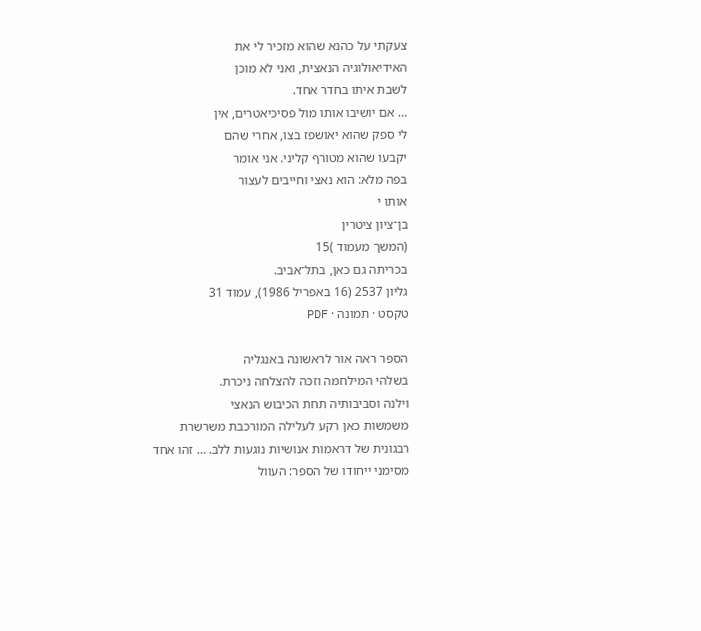צעקתי על כהנא שהוא מזכיר לי את
האידיאולוגיה הנאצית, ואני לא מוכן
לשבת איתו בחדר אחד.
… אם יושיבו אותו מול פסיכיאטרים, אין
לי ספק שהוא יאושפז בצו, אחרי שהם
יקבעו שהוא מטורף קליני. אני אומר
בפה מלא: הוא נאצי וחייבים לעצור
אותו י
בן־ציון ציטרין
(המשך מעמוד )15
בכריתה גם כאן, בתל־אביב.
גליון 2537 (16 באפריל 1986), עמוד 31
טקסט · תמונה · PDF

הספר ראה אור לראשונה באנגליה
בשלהי המילחמה וזכה להצלחה ניכרת.
וילנה וסביבותיה תחת הכיבוש הנאצי
משמשות כאן רקע לעלילה המורכבת משרשרת
רבגונית של דראמות אנושיות נוגעות ללב. … זהו אחד
מסימני ייחודו של הספר: העוול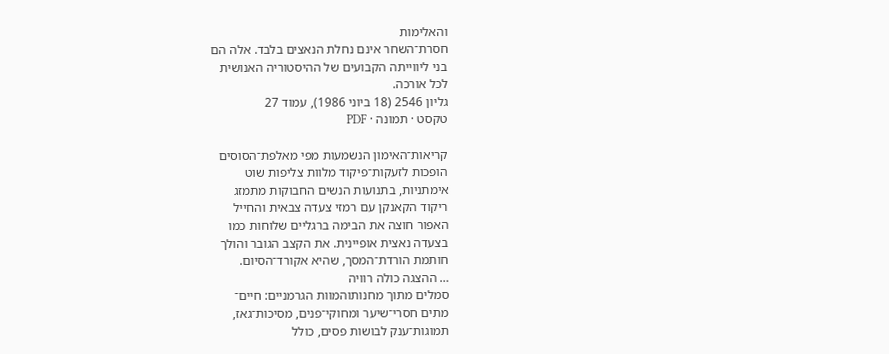והאלימות
חסרת־השחר אינם נחלת הנאצים בלבד. אלה הם
בני ליווייתה הקבועים של ההיסטוריה האנושית
לכל אורכה.
גליון 2546 (18 ביוני 1986), עמוד 27
טקסט · תמונה · PDF

קריאות־האימון הנשמעות מפי מאלפת־הסוסים
הופכות לזעקות־פיקוד מלוות צליפות שוט
אימתניות, בתנועות הנשים החבוקות מתמזג
ריקוד הקאנקן עם רמזי צעדה צבאית והחייל
האפור חוצה את הבימה ברגליים שלוחות כמו
בצעדה נאצית אופיינית. את הקצב הגובר והולך
חותמת הורדת־המסך, שהיא אקורד־הסיום.
… ההצגה כולה רוויה
סמלים מתוך מחנותוהמוות הגרמניים: חיים־
מתים חסרי־שיער ומחוקי־פנים, מסיכות־גאז,
תמוגות־ענק לבושות פסים, כולל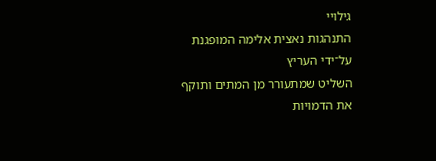גילויי
התנהגות נאצית אלימה המופגנת על־ידי העריץ
השליט שמתעורר מן המתים ותוקף את הדמויות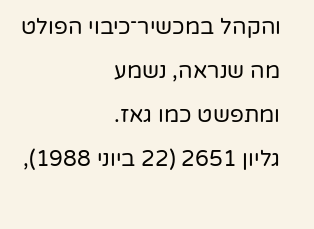והקהל במכשיר־כיבוי הפולט מה שנראה, נשמע
ומתפשט כמו גאז.
גליון 2651 (22 ביוני 1988),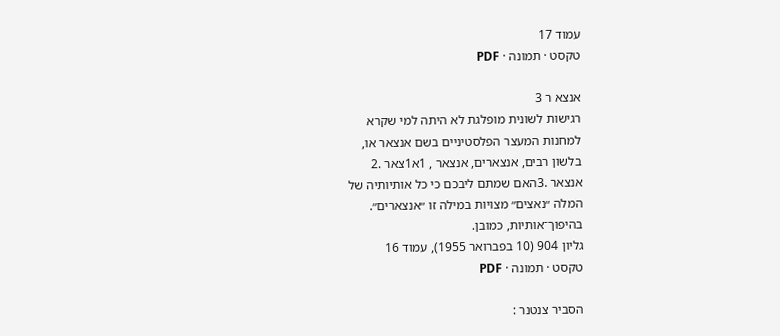עמוד 17
טקסט · תמונה · PDF

אנצא ר 3
רגישות לשונית מופלגת לא היתה למי שקרא
למחנות המעצר הפלסטיניים בשם אנצאר או,
בלשון רבים, אנצארים, אנצאר , 1א1צאר .2
אנצאר .3האם שמתם ליבכם כי כל אותיותיה של
המלה ״נאצים״ מצויות במילה זו ״אנצארים״.
בהיפוך־אותיות, כמובן.
גליון 904 (10 בפברואר 1955), עמוד 16
טקסט · תמונה · PDF

הסביר צנטנר :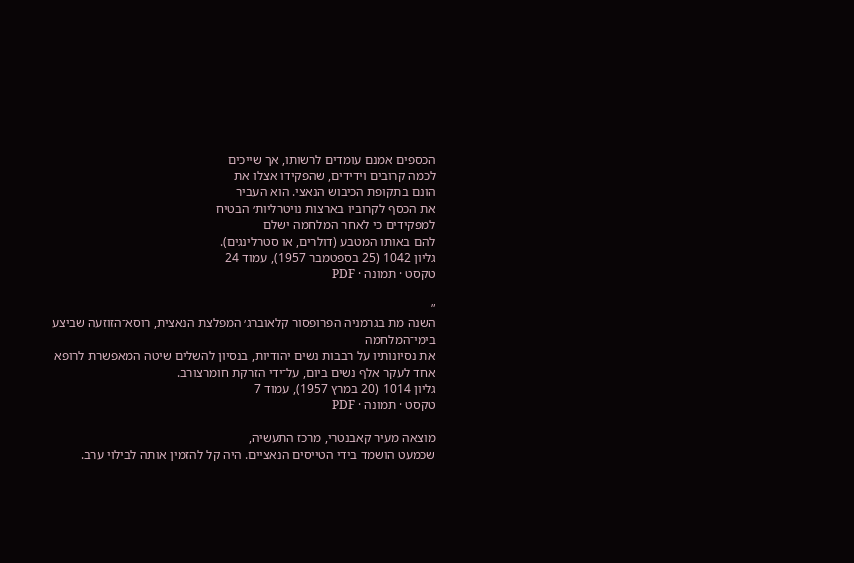הכספים אמנם עומדים לרשותו, אך שייכים
לכמה קרובים וידידים, שהפקידו אצלו את
הונם בתקופת הכיבוש הנאצי. הוא העביר
את הכסף לקרוביו בארצות נויטרליות׳ הבטיח
למפקידים כי לאחר המלחמה ישלם
להם באותו המטבע (דולרים, או סטרלינגים).
גליון 1042 (25 בספטמבר 1957), עמוד 24
טקסט · תמונה · PDF

״
השנה מת בגרמניה הפרופסור קלאוברג׳ המפלצת הנאצית, רוסא־הזוזעה שביצע בימי־המלחמה
את נסיונותיו על רבבות נשים יהודיות, בנסיון להשלים שיטה המאפשרת לרופא
אחד לעקר אלף נשים ביום, על־ידי הזרקת חומרצורב.
גליון 1014 (20 במרץ 1957), עמוד 7
טקסט · תמונה · PDF

מוצאה מעיר קאבנטרי, מרכז התעשיה,
שכמעט הושמד בידי הטייסים הנאציים. היה קל להזמין אותה לבילוי ערב.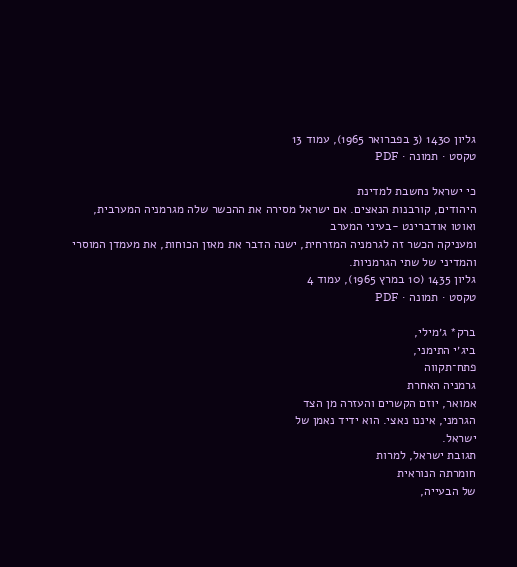גליון 1430 (3 בפברואר 1965), עמוד 13
טקסט · תמונה · PDF

כי ישראל נחשבת למדינת
היהודים, קורבנות הנאצים. אם ישראל מסירה את ההכשר שלה מגרמניה המערבית,
ואוטו אודברינט -בעיני המערב
ומעניקה הכשר זה לגרמניה המזרחית, ישנה הדבר את מאזן הכוחות, את מעמדן המוסרי
והמדיני של שתי הגרמניות.
גליון 1435 (10 במרץ 1965), עמוד 4
טקסט · תמונה · PDF

ברק* ג׳מילי,
ביג׳י התימני,
פתח־תקווה
גרמניה האחרת
אמואר, יוזם הקשרים והעזרה מן הצד
הגרמני, איננו נאצי. הוא ידיד נאמן של
ישראל.
תגובת ישראל, למרות
חומרתה הנוראית
של הבעייה,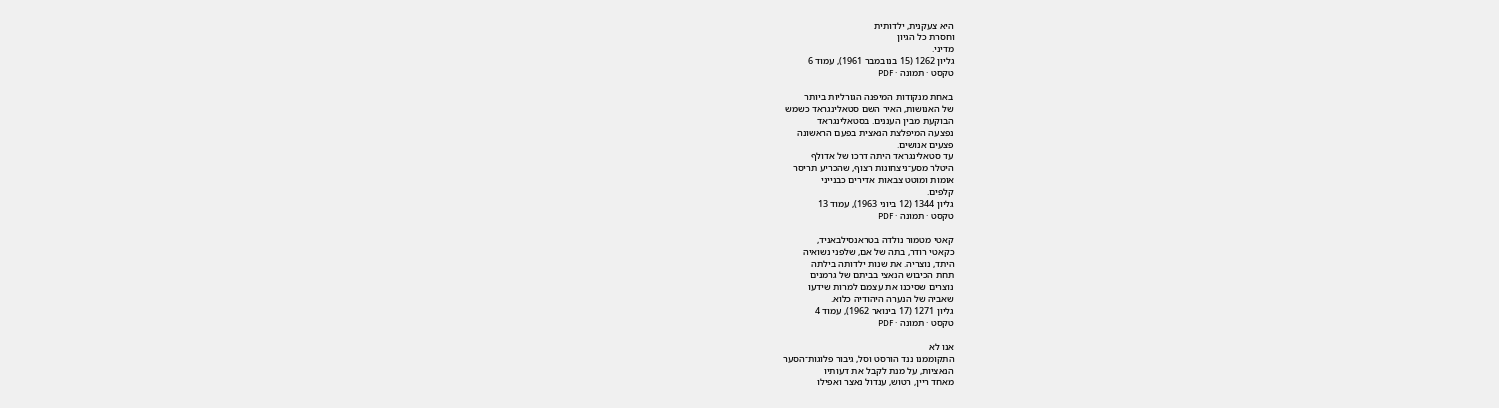היא צעקנית, ילדותית
וחסרת כל הגיון
מדיני.
גליון 1262 (15 בנובמבר 1961), עמוד 6
טקסט · תמונה · PDF

באחת מנקודות המיפנה הגורליות ביותר
של האנושות, האיר השם סטאלינגראד כשמש
הבוקעת מבין העננים. בסטאלינגראד
נפצעה המיפלצת הנאצית בפעם הראשונה
פצעים אנושים.
עד סטאלינגראד היתה דרכו של אדולף
היטלר מסע־ניצחונות רצוף, שהכריע תריסר
אומות ומוטט צבאות אדירים כבנייני
קלפים.
גליון 1344 (12 ביוני 1963), עמוד 13
טקסט · תמונה · PDF

קאטי מטמור נולדה בטראנסילבאניד,
כקאטי רודר, בתה של אם, שלפני נשואיה
היתד, נוצריה. את שנות ילדותה בילתה
תחת הכיבוש הנאצי בביתם של גרמנים
נוצרים שסיכנו את עצמם למרות שידעו
שאביה של הנערה היהודיה כלוא.
גליון 1271 (17 בינואר 1962), עמוד 4
טקסט · תמונה · PDF

אנו לא
התקוממנו ננד הורסט וסל, גיבור פלוגות־הסער
הנאציות, על מנת לקבל את דעותיו
מאחד ריין, רטוש, ענדול נאצר ואפילו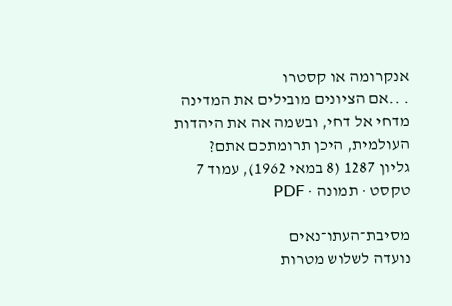אנקרומה או קסטרו
. ..אם הציונים מובילים את המדינה
מדחי אל דחי, ובשמה אה את היהדות
העולמית, היכן תרומתכם אתם?
גליון 1287 (8 במאי 1962), עמוד 7
טקסט · תמונה · PDF

מסיבת־העתו־נאים
נועדה לשלוש מטרות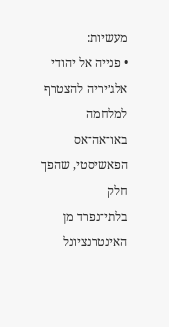מעשיות:
• פנייה אל יהודי אלג׳יריה להצטרף
למלחמה באו־אה־אס הפאשיסטי, שהפך חלק
בלתי־נפרד מן האינטרנציונל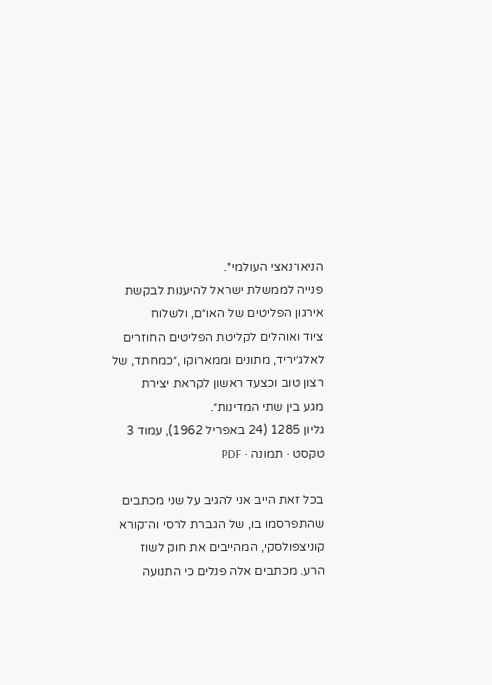הניאו־נאצי העולמי*.
פנייה לממשלת ישראל להיענות לבקשת
אירגון הפליטים של האו״ם, ולשלוח
ציוד ואוהלים לקליטת הפליטים החוזרים
לאלג׳יריד, מתונים וממארוקו ,״כמחתד, של
רצון טוב וכצעד ראשון לקראת יצירת
מגע בין שתי המדינות״.
גליון 1285 (24 באפריל 1962), עמוד 3
טקסט · תמונה · PDF

בכל זאת הייב אני להגיב על שני מכתבים
שהתפרסמו בו, של הגברת לרסי וה־קורא
קוניצפולסקי, המהייבים את חוק לשוז
הרע. מכתבים אלה פנלים כי התנועה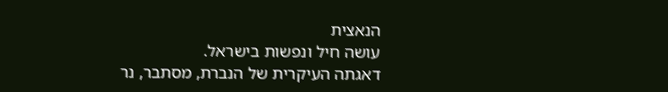הנאצית
עושה חיל ונפשות בישראל.
דאגתה העיקרית של הנברת, מסתבר, נר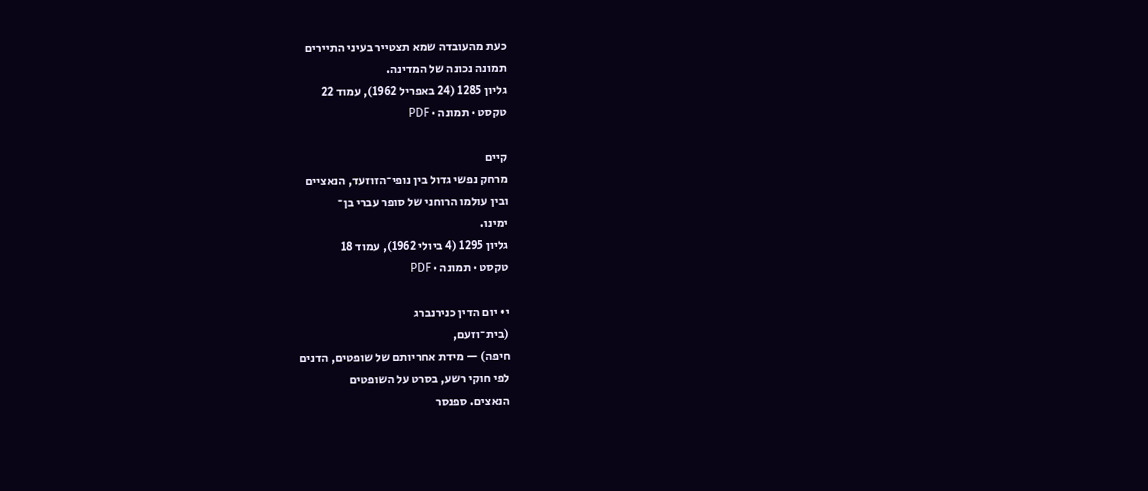כעת מהעובדה שמא תצטייר בעיני התיירים
תמונה נכונה של המדינה.
גליון 1285 (24 באפריל 1962), עמוד 22
טקסט · תמונה · PDF

קיים
מרחק נפשי גדול בין נופי־הזוזעד, הנאציים
ובין עולמו הרוחני של סופר עברי בן־
ימינו.
גליון 1295 (4 ביולי 1962), עמוד 18
טקסט · תמונה · PDF

י• יום הדין כנירנברג
(בית־וזעם,
חיפה) — מידת אחריותם של שופטים, הדנים
לפי חוקי רשע, בסרט על השופטים
הנאצים. ספנסר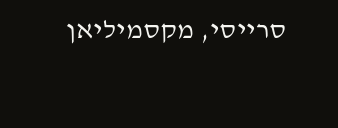סרייסי, מקסמיליאן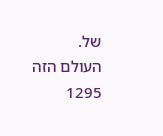של.
העולם הזה 1295